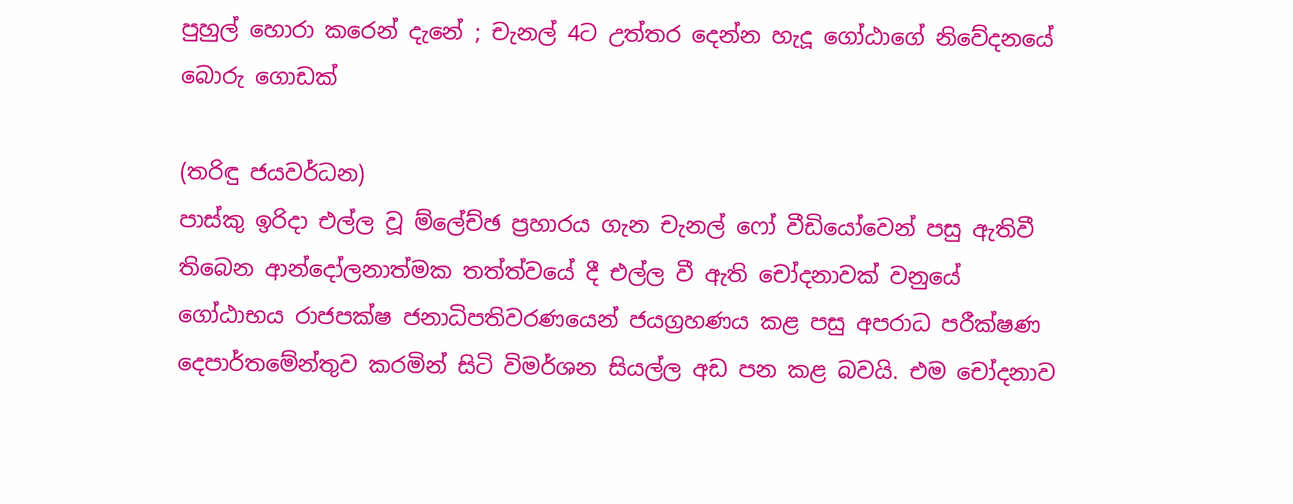පුහුල් හොරා කරෙන් දැනේ ; චැනල් 4ට උත්තර දෙන්න හැදූ ගෝඨාගේ නිවේදනයේ බොරු ගොඩක්

(තරිඳු ජයවර්ධන)
පාස්කු ඉරිදා එල්ල වූ ම්ලේච්ඡ ප්‍රහාරය ගැන චැනල් ෆෝ වීඩියෝවෙන් පසු ඇතිවී තිබෙන ආන්දෝලනාත්මක තත්ත්වයේ දී එල්ල වී ඇති චෝදනාවක් වනුයේ ගෝඨාභය රාජපක්ෂ ජනාධිපතිවරණයෙන් ජයග්‍රහණය කළ පසු අපරාධ පරීක්ෂණ දෙපාර්තමේන්තුව කරමින් සිටි විමර්ශන සියල්ල අඩ පන කළ බවයි. එම චෝදනාව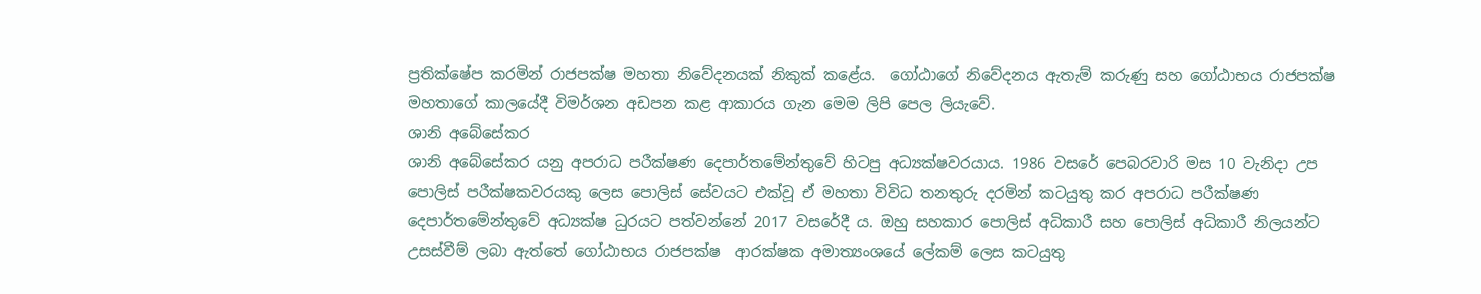ප්‍රතික්ෂේප කරමින් රාජපක්ෂ මහතා නිවේදනයක් නිකුක් කළේය.  ගෝඨාගේ නිවේදනය ඇතැම් කරුණු සහ ගෝඨාභය රාජපක්ෂ මහතාගේ කාලයේදී විමර්ශන අඩපන කළ ආකාරය ගැන මෙම ලිපි පෙල ලියැවේ.
ශානි අබේසේකර
ශානි අබේසේකර යනු අපරාධ පරීක්ෂණ දෙපාර්තමේන්තුවේ හිටපු අධ්‍යක්ෂවරයාය. 1986 වසරේ පෙබරවාරි මස 10 වැනිදා උප පොලිස් පරීක්ෂකවරයකු ලෙස පොලිස් සේවයට එක්වූ ඒ මහතා විවිධ තනතුරු දරමින් කටයුතු කර අපරාධ පරීක්ෂණ දෙපාර්තමේන්තුවේ අධ්‍යක්ෂ ධුරයට පත්වන්නේ 2017 වසරේදී ය. ඔහු සහකාර පොලිස් අධිකාරී සහ පොලිස් අධිකාරී නිලයන්ට උසස්වීම් ලබා ඇත්තේ ගෝඨාභය රාජපක්ෂ  ආරක්ෂක අමාත්‍යංශයේ ලේකම් ලෙස කටයුතු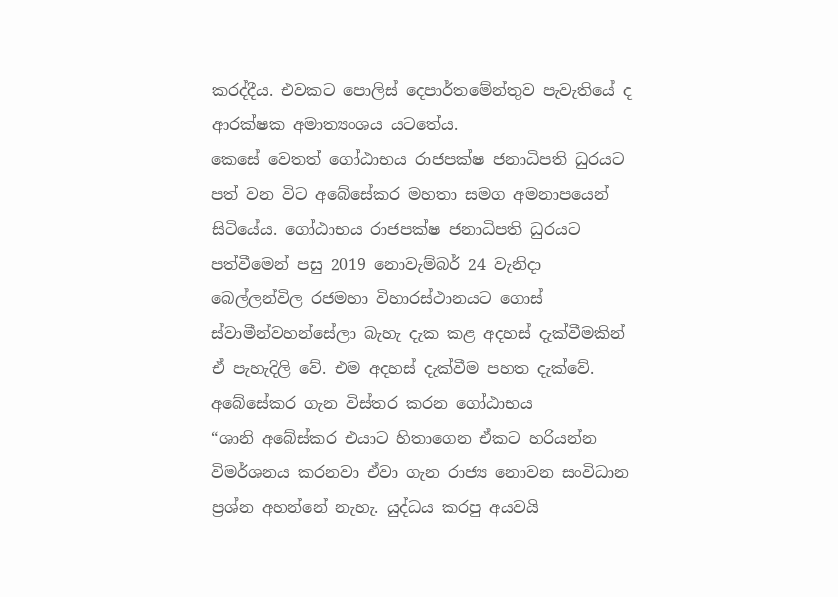කරද්දීය. එවකට පොලිස් දෙපාර්තමේන්තුව පැවැතියේ ද ආරක්ෂක අමාත්‍යංශය යටතේය.
කෙසේ වෙතත් ගෝඨාභය රාජපක්ෂ ජනාධිපති ධුරයට පත් වන විට අබේසේකර මහතා සමග අමනාපයෙන් සිටියේය. ගෝඨාභය රාජපක්ෂ ජනාධිපති ධුරයට පත්වීමෙන් පසු 2019 නොවැම්බර් 24 වැනිදා බෙල්ලන්විල රජමහා විහාරස්ථානයට ගොස් ස්වාමීන්වහන්සේලා බැහැ දැක කළ අදහස් දැක්වීමකින් ඒ පැහැදිලි වේ. එම අදහස් දැක්වීම පහත දැක්වේ.
අබේසේකර ගැන විස්තර කරන ගෝඨාභය
“ශානි අබේස්කර එයාට හිතාගෙන ඒකට හරියන්න විමර්ශනය කරනවා ඒවා ගැන රාජ්‍ය නොවන සංවිධාන ප්‍රශ්න අහන්නේ නැහැ. යුද්ධය කරපු අයවයි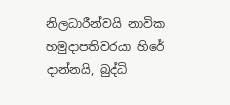නිලධාරීන්වයි නාවික හමුදාපතිවරයා හිරේ දාන්නයි, බුද්ධි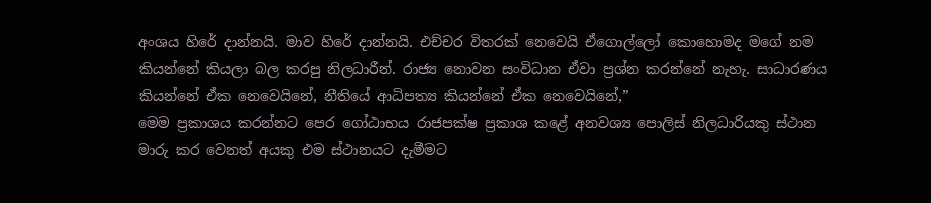අංශය හිරේ දාන්නයි. මාව හිරේ දාන්නයි. එච්චර විතරක් නෙවෙයි ඒගොල්ලෝ කොහොමද මගේ නම කියන්නේ කියලා බල කරපු නිලධාරීන්. රාජ්‍ය නොවන සංවිධාන ඒවා ප්‍රශ්න කරන්නේ නැහැ. සාධාරණය කියන්නේ ඒක නෙවෙයිනේ, නීතියේ ආධිපත්‍ය කියන්නේ ඒක නෙවෙයිනේ,”
මෙම ප්‍රකාශය කරන්නට පෙර ගෝඨාභය රාජපක්ෂ ප්‍රකාශ කළේ අනවශ්‍ය පොලිස් නිලධාරියකු ස්ථාන මාරු කර වෙනත් අයකු එම ස්ථානයට දැමීමට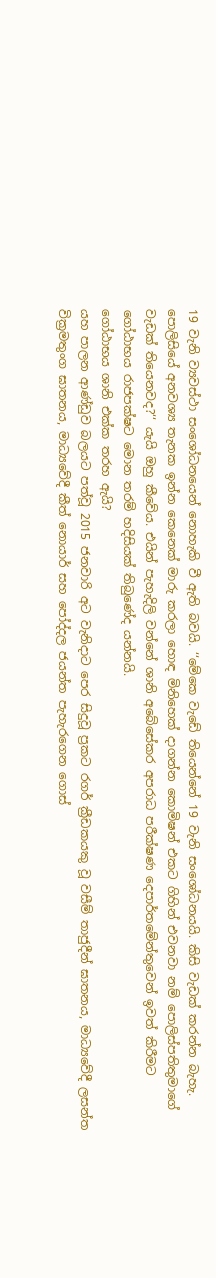19 වැනි ව්‍යවස්ථා සංශෝධනයෙන් නොහැකි වී ඇති බවයි. ‘‘මේකෙ වැඩේ තියෙන්නේ 19 වැනි සංශෝධනයයි. කිසි වැඩක් කරන්න බැහැ. පොලිසියේ අනවශ්‍ය තැනක ඉන්න කෙනෙක් මාරු කරලා හොඳ මිනිහෙක් දාගන්න කොමිෂන් එකට ගිහින් එවනවා නම් පොලිස්පතිතුමාගේ වැඩක් තියෙනවද?‘‘ යැයි ඔහු කීවේය. එයින් පැහැදිලි වන්නේ ශානි අබේසේකර අපරාධ පරීක්ෂණ දෙපාර්තමේන්තුවෙන් ඉවත් කිරීමට ගෝඨාභය රාජපක්ෂට මොන තරම් හදිසියක් තිබුණේද යන්නයි.
ගෝඨාභය ශානි එක්ක තරහ ඇයි?
යහ පාලන ආණ්ඩුව බලයට පත්වූ 2015 ජනවාරි අට වැනිදාට පෙර සිදුවූ ප්‍රකට රගර් ක්‍රීඩකයකු වූ වසීම් තාජුදීන් ඝාතනය, මාධ්‍යවේදී ලසන්ත වික්‍රමතුංග ඝාතනය, මාධ්‍යවේදී කීත් නොයාර් සහ පෝද්දල ජයන්ත පැහැරගෙන ගොස්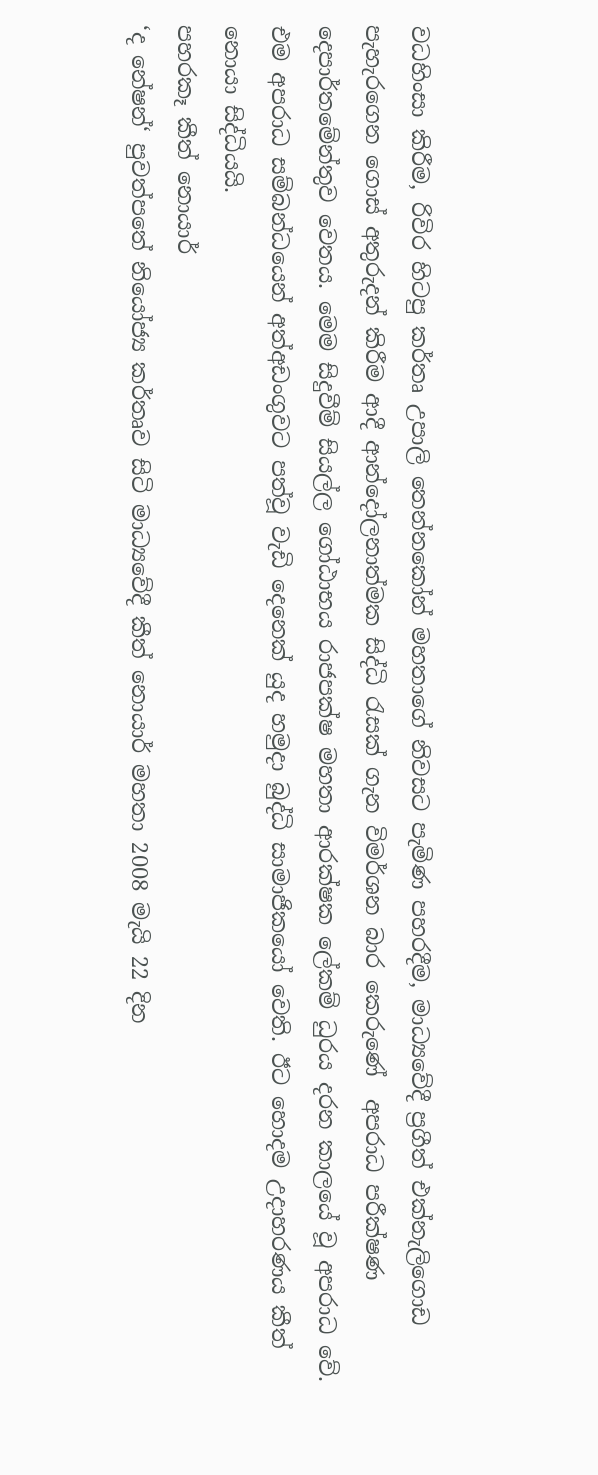වධහිංසා කිරීම, රිවිර හිටපු කර්තෘ උපාලි තෙන්නකෝන් මහතාගේ නිවසට පැමිණ පහරදීම, මාධ්‍යවේදී ප්‍රගීත් එක්නැලිගොඩ පැහැරගෙන ගොස් අතුරුදන් කිරීම ආදී ආන්දෝලනාත්මක සිද්ධි රැසක් ගැන විමර්ශන බාර කෙරුණේ  අපරාධ පරීක්ෂණ දෙපාර්තමේන්තුව වෙතය. මෙම සිදුවීම් සියල්ල ගෝඨාභය රාජපක්ෂ මහතා ආරක්ෂක ලේකම් ධුරය දරන කාලයේ වූ අපරාධ වේ. එම අපරාධ සම්බන්ධයෙන් අත්අඩංගුවට පත්වූ වැඩි දෙනෙක් යුද හමුදා බුද්ධි සාමාජිකයෝ වෙති. ඊට හොදම උදාහරණය කීත් නොයා සිද්ධියයි.
පහරකෑ කීත් නොයාර්
‘ද නේෂන්‘ පුවත්පතේ නියෝජ්‍ය කර්තෘව සිටි මාධ්‍යවේදී කීත් නොයාර් මහතා 2008 මැයි 22 දින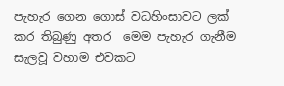පැහැර ගෙන ගොස් වධහිංසාවට ලක් කර තිබුණු අතර  මෙම පැහැර ගැනීම සැලවූ වහාම එවකට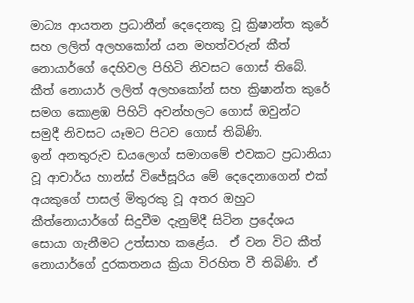මාධ්‍ය ආයතන ප්‍රධානීන් දෙදෙනකු වූ ක්‍රිෂාන්ත කුරේ සහ ලලිත් අලහකෝන් යන මහත්වරුන් කීත් නොයාර්ගේ දෙහිවල පිහිටි නිවසට ගොස් තිබේ. කීත් නොයාර් ලලිත් අලහකෝන් සහ ක්‍රිෂාන්ත කුරේ සමග කොළඹ පිහිටි අවන්හලට ගොස් ඔවුන්ට සමුදී නිවසට යෑමට පිටව ගොස් තිබිණි.
ඉන් අනතුරුව ඩයලොග් සමාගමේ එවකට ප්‍රධානියා වූ ආචාර්ය හාන්ස් විජේසූරිය මේ දෙදෙනාගෙන් එක් අයකුගේ පාසල් මිතුරකු වූ අතර ඔහුට කීත්නොයාර්ගේ සිදුවීම දැනුම්දී සිටින ප්‍රදේශය සොයා ගැනීමට උත්සාහ කළේය.  ඒ වන විට කීත් නොයාර්ගේ දුරකතනය ක්‍රියා විරහිත වී තිබිණි. ඒ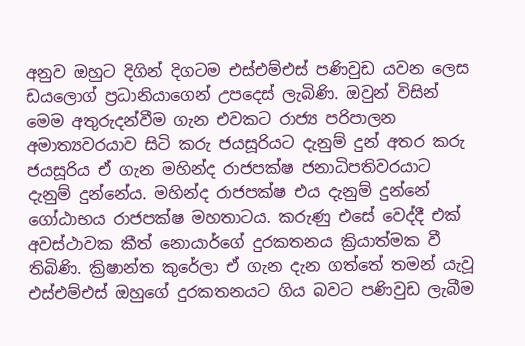අනුව ඔහුට දිගින් දිගටම එස්එම්එස් පණිවුඩ යවන ලෙස ඩයලොග් ප්‍රධානියාගෙන් උපදෙස් ලැබිණි. ඔවුන් විසින් මෙම අතුරුදන්වීම ගැන එවකට රාජ්‍ය පරිපාලන අමාත්‍යවරයාව සිටි කරු ජයසූරියට දැනුම් දුන් අතර කරු ජයසූරිය ඒ ගැන මහින්ද රාජපක්ෂ ජනාධිපතිවරයාට දැනුම් දුන්නේය. මහින්ද රාජපක්ෂ එය දැනුම් දුන්නේ ගෝඨාභය රාජපක්ෂ මහතාටය. කරුණු එසේ වෙද්දී එක් අවස්ථාවක කීත් නොයාර්ගේ දුරකතනය ක්‍රියාත්මක වී තිබිණි. ක්‍රිෂාන්ත කුරේලා ඒ ගැන දැන ගත්තේ තමන් යැවූ එස්එම්එස් ඔහුගේ දුරකතනයට ගිය බවට පණිවුඩ ලැබීම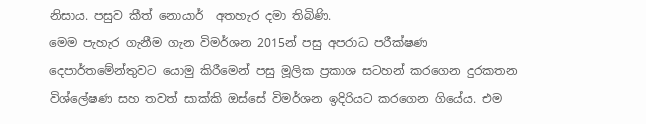නිසාය. පසුව කීත් නොයාර්  අතහැර දමා තිබිණි.
මෙම පැහැර ගැනීම ගැන විමර්ශන 2015න් පසු අපරාධ පරීක්ෂණ දෙපාර්තමේන්තුවට යොමු කිරීමෙන් පසු මූලික ප්‍රකාශ සටහන් කරගෙන දුරකතන විශ්ලේෂණ සහ තවත් සාක්කි ඔස්සේ විමර්ශන ඉදිරියට කරගෙන ගියේය. එම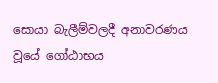සොයා බැලීම්වලදී අනාවරණය වූයේ ගෝඨාභය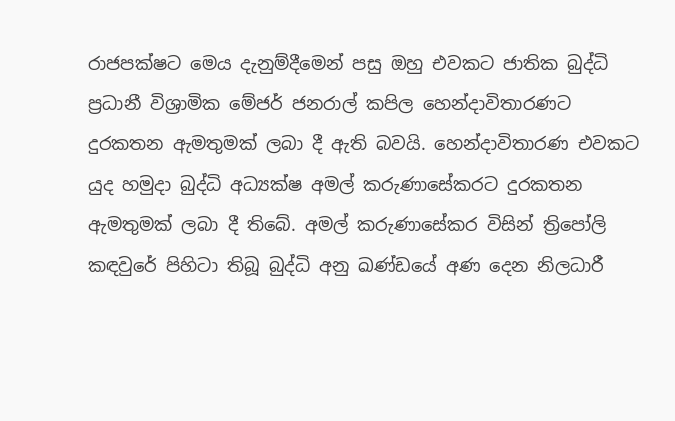රාජපක්ෂට මෙය දැනුම්දීමෙන් පසු ඔහු එවකට ජාතික බුද්ධි ප්‍රධානී විශ්‍රාමික මේජර් ජනරාල් කපිල හෙන්දාවිතාරණට දුරකතන ඇමතුමක් ලබා දී ඇති බවයි. හෙන්දාවිතාරණ එවකට යුද හමුදා බුද්ධි අධ්‍යක්ෂ අමල් කරුණාසේකරට දුරකතන ඇමතුමක් ලබා දී තිබේ. අමල් කරුණාසේකර විසින් ත්‍රිපෝලි කඳවුරේ පිහිටා තිබූ බුද්ධි අනු ඛණ්ඩයේ අණ දෙන නිලධාරී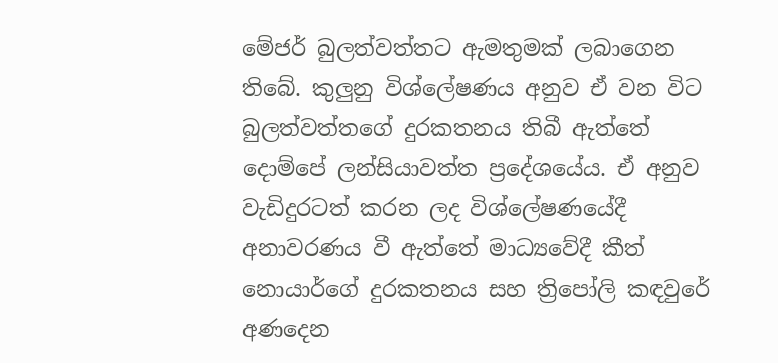මේජර් බුලත්වත්තට ඇමතුමක් ලබාගෙන තිබේ. කුලුනු විශ්ලේෂණය අනුව ඒ වන විට බුලත්වත්තගේ දුරකතනය තිබී ඇත්තේ දොම්පේ ලන්සියාවත්ත ප්‍රදේශයේය. ඒ අනුව වැඩිදුරටත් කරන ලද විශ්ලේෂණයේදී අනාවරණය වී ඇත්තේ මාධ්‍යවේදී කීත් නොයාර්ගේ දුරකතනය සහ ත්‍රිපෝලි කඳවුරේ අණදෙන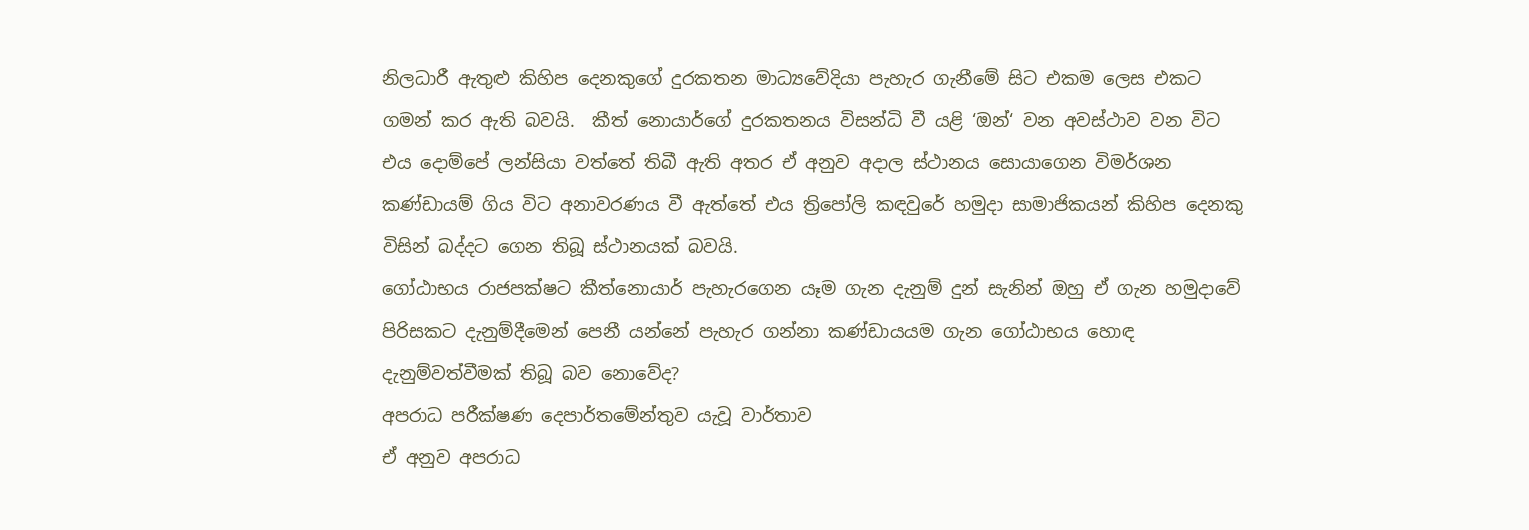නිලධාරී ඇතුළු කිහිප දෙනකුගේ දුරකතන මාධ්‍යවේදියා පැහැර ගැනීමේ සිට එකම ලෙස එකට ගමන් කර ඇති බවයි.  කීත් නොයාර්ගේ දුරකතනය විසන්ධි වී යළි ‘ඔන්‘ වන අවස්ථාව වන විට එය දොම්පේ ලන්සියා වත්තේ තිබී ඇති අතර ඒ අනුව අදාල ස්ථානය සොයාගෙන විමර්ශන කණ්ඩායම් ගිය විට අනාවරණය වී ඇත්තේ එය ත්‍රිපෝලි කඳවුරේ හමුදා සාමාජිකයන් කිහිප දෙනකු විසින් බද්දට ගෙන තිබූ ස්ථානයක් බවයි.
ගෝඨාභය රාජපක්ෂට කීත්නොයාර් පැහැරගෙන යෑම ගැන දැනුම් දුන් සැනින් ඔහු ඒ ගැන හමුදාවේ පිරිසකට දැනුම්දීමෙන් පෙනී යන්නේ පැහැර ගන්නා කණ්ඩායයම ගැන ගෝඨාභය හොඳ දැනුම්වත්වීමක් තිබූ බව නොවේද?
අපරාධ පරීක්ෂණ දෙපාර්තමේන්තුව යැවූ වාර්තාව
ඒ අනුව අපරාධ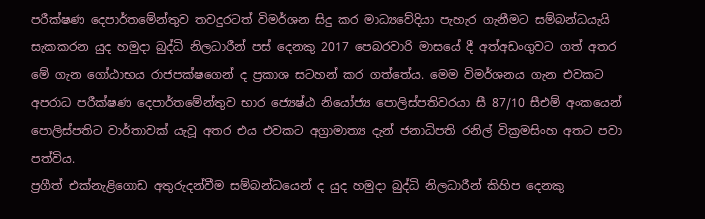පරීක්ෂණ දෙපාර්තමේන්තුව තවදුරටත් විමර්ශන සිදු කර මාධ්‍යවේදියා පැහැර ගැනීමට සම්බන්ධයැයි සැකකරන යුද හමුදා බුද්ධි නිලධාරීන් පස් දෙනකු 2017 පෙබරවාරි මාසයේ දී අත්අඩංගුවට ගත් අතර මේ ගැන ගෝඨාභය රාජපක්ෂගෙන් ද ප්‍රකාශ සටහන් කර ගත්තේය. මෙම විමර්ශනය ගැන එවකට අපරාධ පරීක්ෂණ දෙපාර්තමේන්තුව භාර ජ්‍යෙෂ්ඨ නියෝජ්‍ය පොලිස්පතිවරයා සී 87/10 සීඑම් අංකයෙන් පොලිස්පතිට වාර්තාවක් යැවූ අතර එය එවකට අග්‍රාමාත්‍ය දැන් ජනාධිපති රනිල් වික්‍රමසිංහ අතට පවා පත්විය.
ප්‍රගීත් එක්නැළිගොඩ අතුරුදන්වීම සම්බන්ධයෙන් ද යුද හමුදා බුද්ධි නිලධාරීන් කිහිප දෙනකු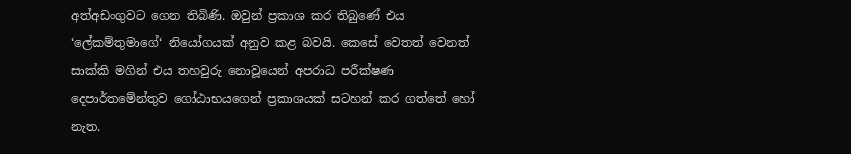අත්අඩංගුවට ගෙන තිබිණි. ඔවුන් ප්‍රකාශ කර තිබුණේ එය ‘ලේකම්තුමාගේ‘ නියෝගයක් අනුව කළ බවයි. කෙසේ වෙතත් වෙනත් සාක්කි මගින් එය තහවුරු නොවූයෙන් අපරාධ පරීක්ෂණ දෙපාර්තමේන්තුව ගෝඨාභයගෙන් ප්‍රකාශයක් සටහන් කර ගත්තේ හෝ නැත.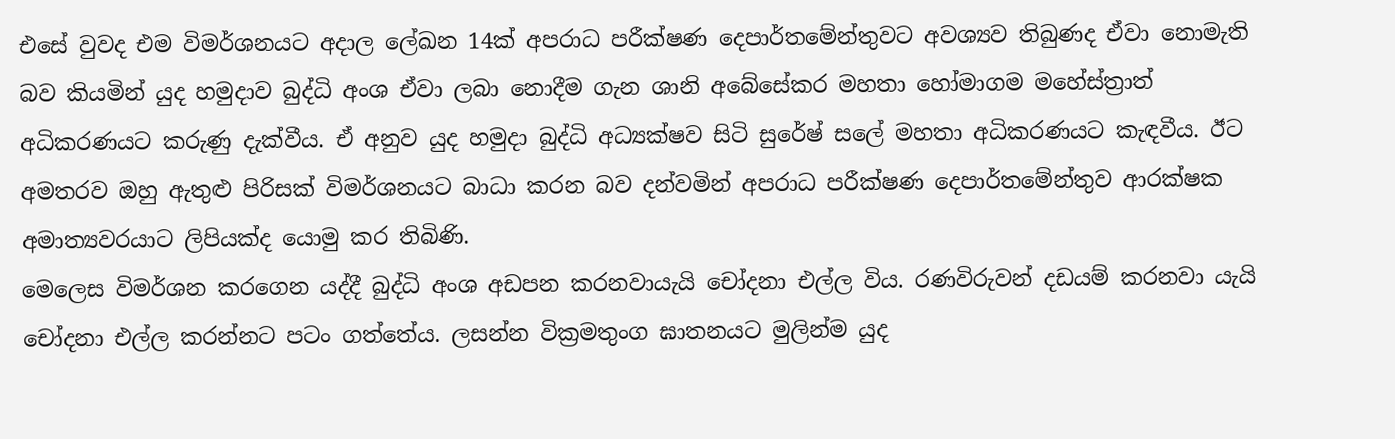එසේ වුවද එම විමර්ශනයට අදාල ලේඛන 14ක් අපරාධ පරීක්ෂණ දෙපාර්තමේන්තුවට අවශ්‍යව තිබුණද ඒවා නොමැති බව කියමින් යුද හමුදාව බුද්ධි අංශ ඒවා ලබා නොදීම ගැන ශානි අබේසේකර මහතා හෝමාගම මහේස්ත්‍රාත් අධිකරණයට කරුණු දැක්වීය. ඒ අනුව යුද හමුදා බුද්ධි අධ්‍යක්ෂව සිටි සුරේෂ් සලේ මහතා අධිකරණයට කැඳවීය. ඊට අමතරව ඔහු ඇතුළු පිරිසක් විමර්ශනයට බාධා කරන බව දන්වමින් අපරාධ පරීක්ෂණ දෙපාර්තමේන්තුව ආරක්ෂක අමාත්‍යවරයාට ලිපියක්ද යොමු කර තිබිණි.
මෙලෙස විමර්ශන කරගෙන යද්දී බුද්ධි අංශ අඩපන කරනවායැයි චෝදනා එල්ල විය. රණවිරුවන් දඩයම් කරනවා යැයි චෝදනා එල්ල කරන්නට පටං ගත්තේය. ලසන්න වික්‍රමතුංග ඝාතනයට මුලින්ම යුද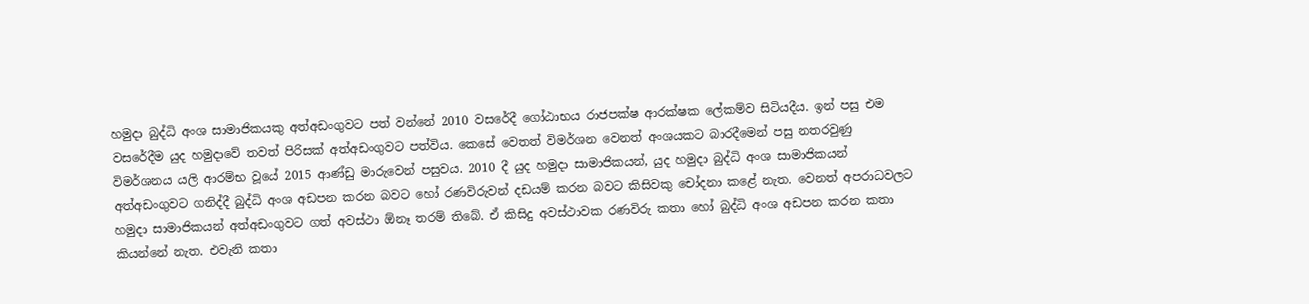හමුදා බුද්ධි අංශ සාමාජිකයකු අත්අඩංගුවට පත් වන්නේ 2010 වසරේදී ගෝඨාභය රාජපක්ෂ ආරක්ෂක ලේකම්ව සිටියදීය. ඉන් පසු එම වසරේදීම යුද හමුදාවේ තවත් පිරිසක් අත්අඩංගුවට පත්විය. කෙසේ වෙතත් විමර්ශන වෙනත් අංශයකට බාරදීමෙන් පසු නතරවුණු විමර්ශනය යලි ආරම්භ වූයේ 2015 ආණ්ඩු මාරුවෙන් පසුවය. 2010 දී යුද හමුදා සාමාජිකයන්, යුද හමුදා බුද්ධි අංශ සාමාජිකයන් අත්අඩංගුවට ගනිද්දී බුද්ධි අංශ අඩපන කරන බවට හෝ රණවිරුවන් දඩයම් කරන බවට කිසිවකු චෝදනා කළේ නැත. වෙනත් අපරාධවලට හමුදා සාමාජිකයන් අත්අඩංගුවට ගත් අවස්ථා ඕනෑ තරම් තිබේ. ඒ කිසිදු අවස්ථාවක රණවිරු කතා හෝ බුද්ධි අංශ අඩපන කරන කතා කියන්නේ නැත. එවැනි කතා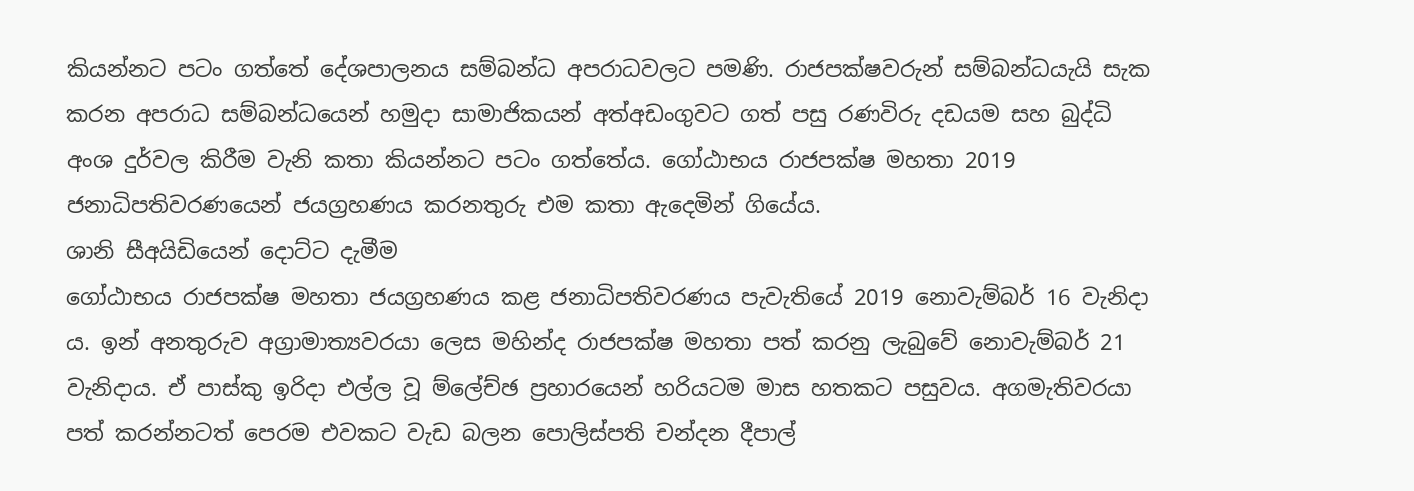කියන්නට පටං ගත්තේ දේශපාලනය සම්බන්ධ අපරාධවලට පමණි. රාජපක්ෂවරුන් සම්බන්ධයැයි සැක කරන අපරාධ සම්බන්ධයෙන් හමුදා සාමාජිකයන් අත්අඩංගුවට ගත් පසු රණවිරු දඩයම සහ බුද්ධි අංශ දුර්වල කිරීම වැනි කතා කියන්නට පටං ගත්තේය. ගෝඨාභය රාජපක්ෂ මහතා 2019 ජනාධිපතිවරණයෙන් ජයග්‍රහණය කරනතුරු එම කතා ඇදෙමින් ගියේය.
ශානි සීඅයිඩියෙන් දොට්ට දැමීම
ගෝඨාභය රාජපක්ෂ මහතා ජයග්‍රහණය කළ ජනාධිපතිවරණය පැවැතියේ 2019 නොවැම්බර් 16 වැනිදා ය. ඉන් අනතුරුව අග්‍රාමාත්‍යවරයා ලෙස මහින්ද රාජපක්ෂ මහතා පත් කරනු ලැබුවේ නොවැම්බර් 21 වැනිදාය. ඒ පාස්කු ඉරිදා එල්ල වූ ම්ලේච්ඡ ප්‍රහාරයෙන් හරියටම මාස හතකට පසුවය. අගමැතිවරයා පත් කරන්නටත් පෙරම එවකට වැඩ බලන පොලිස්පති චන්දන දීපාල්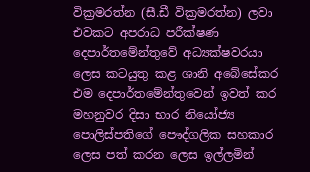වික්‍රමරත්න (සී.ඩී වික්‍රමරත්න) ලවා එවකට අපරාධ පරීක්ෂණ දෙපාර්තමේන්තුවේ අධ්‍යක්ෂවරයා ලෙස කටයුතු කළ ශානි අබේසේකර එම දෙපාර්තමේන්තුවෙන් ඉවත් කර මහනුවර දිසා භාර නියෝජ්‍ය පොලිස්පතිගේ පෞද්ගලික සහකාර ලෙස පත් කරන ලෙස ඉල්ලමින්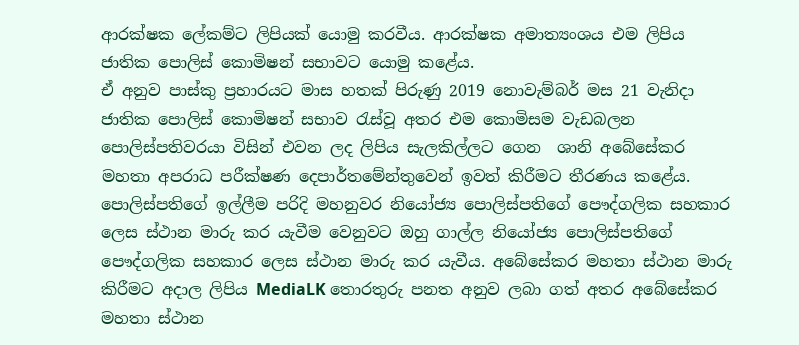ආරක්ෂක ලේකම්ට ලිපියක් යොමු කරවීය. ආරක්ෂක අමාත්‍යංශය එම ලිපිය ජාතික පොලිස් කොමිෂන් සභාවට යොමු කළේය.
ඒ අනුව පාස්කු ප්‍රහාරයට මාස හතක් පිරුණු 2019 නොවැම්බර් මස 21 වැනිදා ජාතික පොලිස් කොමිෂන් සභාව රැස්වූ අතර එම කොමිසම වැඩබලන පොලිස්පතිවරයා විසින් එවන ලද ලිපිය සැලකිල්ලට ගෙන  ශානි අබේසේකර මහතා අපරාධ පරීක්ෂණ දෙපාර්තමේන්තුවෙන් ඉවත් කිරීමට තීරණය කළේය. පොලිස්පතිගේ ඉල්ලීම පරිදි මහනුවර නියෝජ්‍ය පොලිස්පතිගේ පෞද්ගලික සහකාර ලෙස ස්ථාන මාරු කර යැවීම වෙනුවට ඔහු ගාල්ල නියෝජ්‍ය පොලිස්පතිගේ පෞද්ගලික සහකාර ලෙස ස්ථාන මාරු කර යැවීය. අබේසේකර මහතා ස්ථාන මාරු කිරීමට අදාල ලිපිය MediaLK තොරතුරු පනත අනුව ලබා ගත් අතර අබේසේකර මහතා ස්ථාන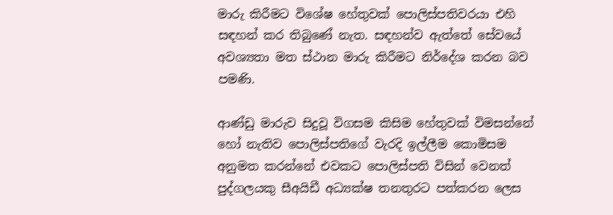මාරු කිරීමට විශේෂ හේතුවක් පොලිස්පතිවරයා එහි සඳහන් කර තිබුණේ නැත. සඳහන්ව ඇත්තේ සේවයේ අවශ්‍යතා මත ස්ථාන මාරු කිරීමට නිර්දේශ කරන බව පමණි.

ආණ්ඩු මාරුව සිදුවූ විගසම කිසිම හේතුවක් විමසන්නේ හෝ නැතිව පොලිස්පතිගේ වැරදි ඉල්ලීම කොමිසම අනුමත කරන්නේ එවකට පොලිස්පති විසින් වෙනත් පුද්ගලයකු සීඅයිඩී අධ්‍යක්ෂ තනතුරට පත්කරන ලෙස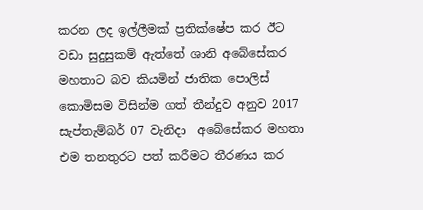කරන ලද ඉල්ලීමක් ප්‍රතික්ෂේප කර ඊට වඩා සුදුසුකම් ඇත්තේ ශානි අබේසේකර මහතාට බව කියමින් ජාතික පොලිස් කොමිසම විසින්ම ගත් තීන්දුව අනුව 2017 සැප්තැම්බර් 07 වැනිදා  අබේසේකර මහතා එම තනතුරට පත් කරීමට තීරණය කර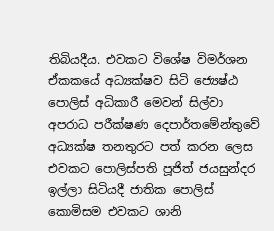තිබියදීය. එවකට විශේෂ විමර්ශන ඒකකයේ අධ්‍යක්ෂව සිටි ජ්‍යෙෂ්ඨ පොලිස් අධිකාරී මෙවන් සිල්වා අපරාධ පරීක්ෂණ දෙපාර්තමේන්තුවේ අධ්‍යක්ෂ තනතුරට පත් කරන ලෙස එවකට පොලිස්පති පූජිත් ජයසුන්දර ඉල්ලා සිටියදී ජාතික පොලිස් කොමිසම එවකට ශානි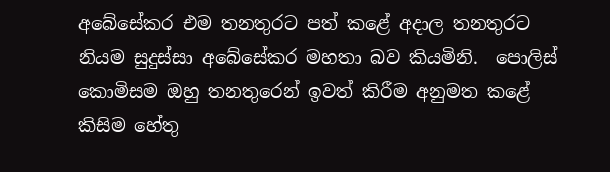අබේසේකර එම තනතුරට පත් කළේ අදාල තනතුරට නියම සුදුස්සා අබේසේකර මහතා බව කියමිනි.  පොලිස් කොමිසම ඔහු තනතුරෙන් ඉවත් කිරීම අනුමත කළේ කිසිම හේතු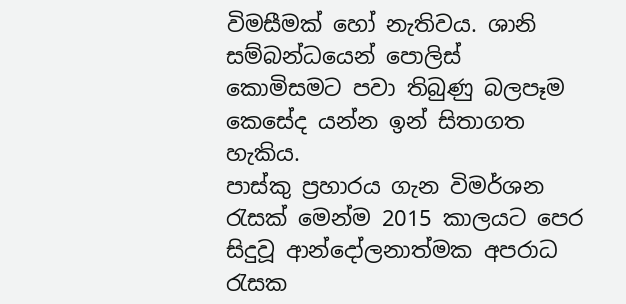විමසීමක් හෝ නැතිවය. ශානි සම්බන්ධයෙන් පොලිස් කොමිසමට පවා තිබුණු බලපෑම කෙසේද යන්න ඉන් සිතාගත හැකිය.
පාස්කු ප්‍රහාරය ගැන විමර්ශන රැසක් මෙන්ම 2015 කාලයට පෙර සිදුවූ ආන්දෝලනාත්මක අපරාධ රැසක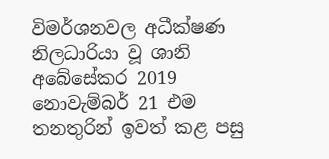විමර්ශනවල අධීක්ෂණ නිලධාරියා වූ ශානි අබේසේකර 2019 නොවැම්බර් 21 එම තනතුරින් ඉවත් කළ පසු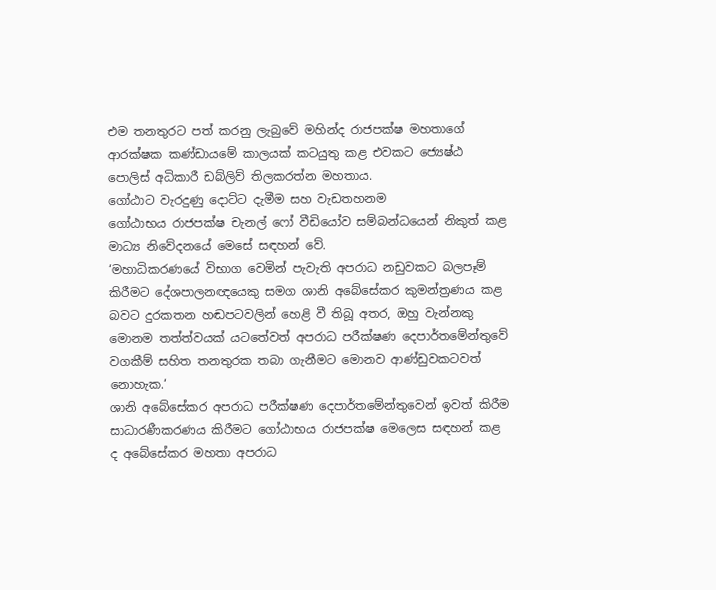එම තනතුරට පත් කරනු ලැබුවේ මහින්ද රාජපක්ෂ මහතාගේ ආරක්ෂක කණ්ඩායමේ කාලයක් කටයුතු කළ එවකට ජ්‍යෙෂ්ඨ පොලිස් අධිකාරී ඩබ්ලිව් තිලකරත්න මහතාය.
ගෝඨාට වැරදුණු දොට්ට දැමීම සහ වැඩතහනම
ගෝඨාභය රාජපක්ෂ චැනල් ෆෝ වීඩියෝව සම්බන්ධයෙන් නිකුත් කළ මාධ්‍ය නිවේදනයේ මෙසේ සඳහන් වේ.
‘මහාධිකරණයේ විභාග වෙමින් පැවැති අපරාධ නඩුවකට බලපෑම් කිරීමට දේශපාලනඥයෙකු සමග ශානි අබේසේකර කුමන්ත්‍රණය කළ බවට දුරකතන හඬපටවලින් හෙළි වී තිබූ අතර, ඔහු වැන්නකු මොනම තත්ත්වයක් යටතේවත් අපරාධ පරීක්ෂණ දෙපාර්තමේන්තුවේ වගකීම් සහිත තනතුරක තබා ගැනීමට මොනව ආණ්ඩුවකටවත් නොහැක.‘
ශානි අබේසේකර අපරාධ පරීක්ෂණ දෙපාර්තමේන්තුවෙන් ඉවත් කිරීම සාධාරණීකරණය කිරීමට ගෝඨාභය රාජපක්ෂ මෙලෙස සඳහන් කළ ද අබේසේකර මහතා අපරාධ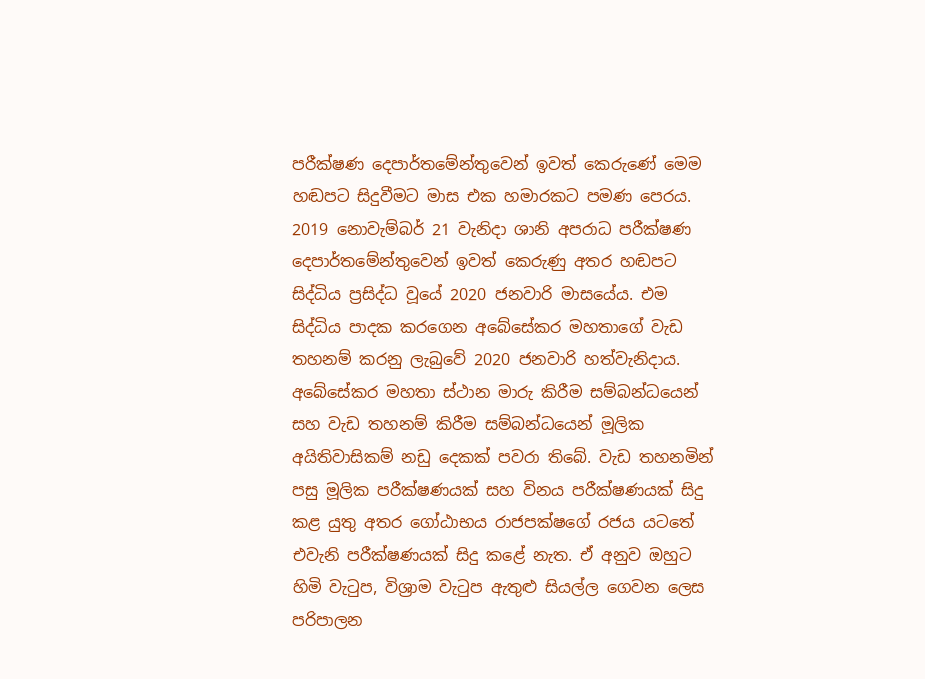පරීක්ෂණ දෙපාර්තමේන්තුවෙන් ඉවත් කෙරුණේ මෙම හඬපට සිදුවීමට මාස එක හමාරකට පමණ පෙරය. 2019 නොවැම්බර් 21 වැනිදා ශානි අපරාධ පරීක්ෂණ දෙපාර්තමේන්තුවෙන් ඉවත් කෙරුණු අතර හඬපට සිද්ධිය ප්‍රසිද්ධ වූයේ 2020 ජනවාරි මාසයේය. එම සිද්ධිය පාදක කරගෙන අබේසේකර මහතාගේ වැඩ තහනම් කරනු ලැබුවේ 2020 ජනවාරි හත්වැනිදාය.
අබේසේකර මහතා ස්ථාන මාරු කිරීම සම්බන්ධයෙන් සහ වැඩ තහනම් කිරීම සම්බන්ධයෙන් මූලික අයිතිවාසිකම් නඩු දෙකක් පවරා තිබේ. වැඩ තහනමින් පසු මූලික පරීක්ෂණයක් සහ විනය පරීක්ෂණයක් සිදු කළ යුතු අතර ගෝඨාභය රාජපක්ෂගේ රජය යටතේ එවැනි පරීක්ෂණයක් සිදු කළේ නැත. ඒ අනුව ඔහුට හිමි වැටුප, විශ්‍රාම වැටුප ඇතුළු සියල්ල ගෙවන ලෙස පරිපාලන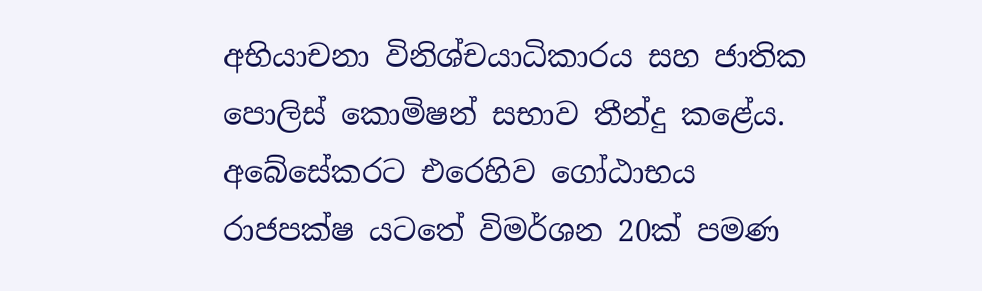අභියාචනා විනිශ්චයාධිකාරය සහ ජාතික පොලිස් කොමිෂන් සභාව තීන්දු කළේය. අබේසේකරට එරෙහිව ගෝඨාභය රාජපක්ෂ යටතේ විමර්ශන 20ක් පමණ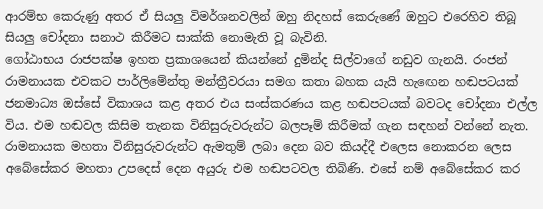ආරම්භ කෙරුණු අතර ඒ සියලු විමර්ශනවලින් ඔහු නිදහස් කෙරුණේ ඔහුට එරෙහිව තිබූ සියලු චෝදනා සනාථ කිරීමට සාක්කි නොමැති වූ බැවිනි.
ගෝඨාභය රාජපක්ෂ ඉහත ප්‍රකාශයෙන් කියන්නේ දුමින්ද සිල්වාගේ නඩුව ගැනයි. රංජන් රාමනායක එවකට පාර්ලිමේන්තු මන්ත්‍රීවරයා සමග කතා බහක යැයි හැඟෙන හඬපටයක් ජනමාධ්‍ය ඔස්සේ විකාශය කළ අතර එය සංස්කරණය කළ හඬපටයක් බවටද චෝදනා එල්ල විය. එම හඬවල කිසිම තැනක විනිසුරුවරුන්ට බලපෑම් කිරීමක් ගැන සඳහන් වන්නේ නැත. රාමනායක මහතා විනිසුරුවරුන්ට ඇමතුම් ලබා දෙන බව කියද්දී එලෙස නොකරන ලෙස අබේසේකර මහතා උපදෙස් දෙන අයුරු එම හඬපටවල තිබිණි. එසේ නම් අබේසේකර කර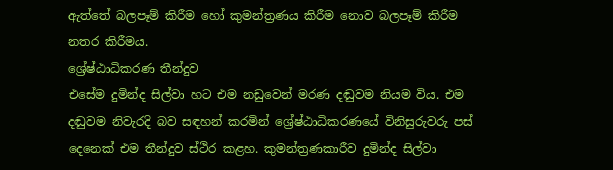ඇත්තේ බලපෑම් කිරීම හෝ කුමන්ත්‍රණය කිරීම නොව බලපෑම් කිරීම නතර කිරීමය.
ශ්‍රේෂ්ඨාධිකරණ තීන්දුව
එසේම දුමින්ද සිල්වා හට එම නඩුවෙන් මරණ දඬුවම නියම විය. එම දඬුවම නිවැරදි බව සඳහන් කරමින් ශ්‍රේෂ්ඨාධිකරණයේ විනිසුරුවරු පස් දෙනෙක් එම තීන්දුව ස්ථිර කළහ. කුමන්ත්‍රණකාරීව දුමින්ද සිල්වා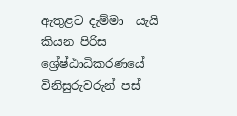ඇතුළට දැම්මා  යැයි කියන පිරිස ශ්‍රේෂ්ඨාධිකරණයේ විනිසුරුවරුන් පස්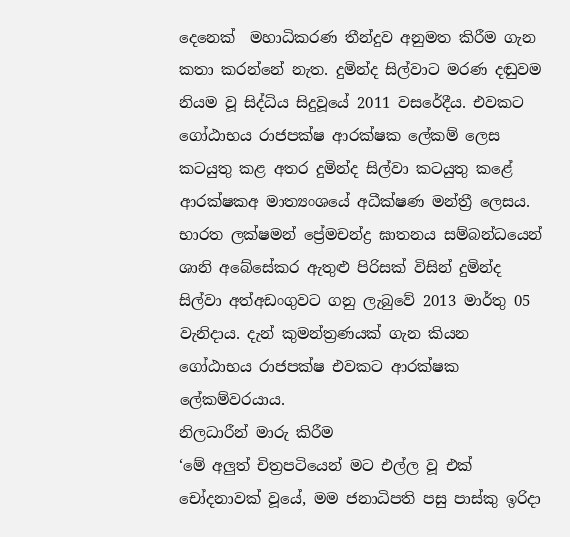දෙනෙක්  මහාධිකරණ තීන්දුව අනුමත කිරීම ගැන කතා කරන්නේ නැත. දුමින්ද සිල්වාට මරණ දඬුවම නියම වූ සිද්ධිය සිදුවූයේ 2011 වසරේදීය. එවකට ගෝඨාභය රාජපක්ෂ ආරක්ෂක ලේකම් ලෙස කටයුතු කළ අතර දුමින්ද සිල්වා කටයුතු කළේ ආරක්ෂකඅ මාත්‍යංශයේ අධීක්ෂණ මන්ත්‍රී ලෙසය. භාරත ලක්ෂමන් ප්‍රේමචන්ද්‍ර ඝාතනය සම්බන්ධයෙන් ශානි අබේසේකර ඇතුළු පිරිසක් විසින් දුමින්ද සිල්වා අත්අඩංගුවට ගනු ලැබුවේ 2013 මාර්තු 05 වැනිදාය. දැන් කුමන්ත්‍රණයක් ගැන කියන ගෝඨාභය රාජපක්ෂ එවකට ආරක්ෂක ලේකම්වරයාය.
නිලධාරීන් මාරු කිරීම
‘මේ අලුත් චිත්‍රපටියෙන් මට එල්ල වූ එක් චෝදනාවක් වූයේ, මම ජනාධිපති පසු පාස්කු ඉරිදා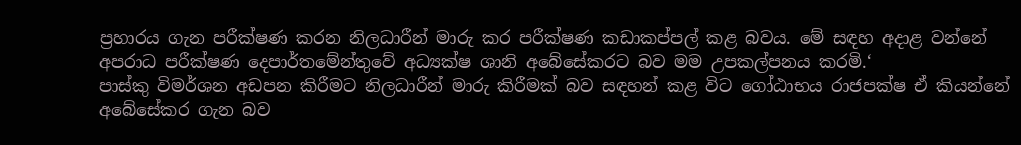ප්‍රහාරය ගැන පරීක්ෂණ කරන නිලධාරීන් මාරු කර පරීක්ෂණ කඩාකප්පල් කළ බවය. මේ සඳහ අදාළ වන්නේ අපරාධ පරීක්ෂණ දෙපාර්තමේන්තුවේ අධ්‍යක්ෂ ශානි අබේසේකරට බව මම උපකල්පනය කරමි.‘
පාස්කු විමර්ශන අඩපන කිරීමට නිලධාරීන් මාරු කිරීමක් බව සඳහන් කළ විට ගෝඨාභය රාජපක්ෂ ඒ කියන්නේ අබේසේකර ගැන බව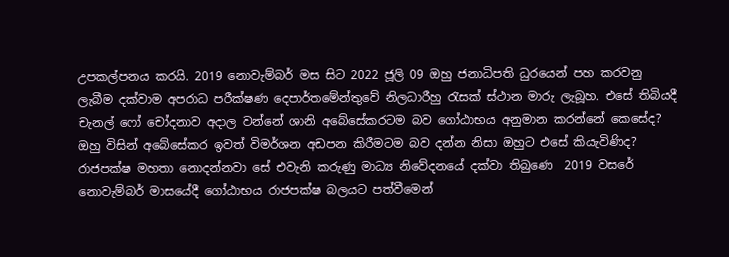උපකල්පනය කරයි. 2019 නොවැම්බර් මස සිට 2022 ජූලි 09 ඔහු ජනාධිපති ධුරයෙන් පහ කරවනු ලැබීම දක්වාම අපරාධ පරීක්ෂණ දෙපාර්තමේන්තුවේ නිලධාරීහු රැසක් ස්ථාන මාරු ලැබූහ. එසේ තිබියදී චැනල් ෆෝ චෝදනාව අදාල වන්නේ ශානි අබේසේකරටම බව ගෝඨාභය අනුමාන කරන්නේ කෙසේද? ඔහු විසින් අබේසේකර ඉවත් විමර්ශන අඩපන කිරීමටම බව දන්න නිසා ඔහුට එසේ කියැවිණිද?
රාජපක්ෂ මහතා නොදන්නවා සේ එවැනි කරුණු මාධ්‍ය නිවේදනයේ දක්වා තිබුණෙ  2019 වසරේ නොවැම්බර් මාසයේදී ගෝඨාභය රාජපක්ෂ බලයට පත්වීමෙන්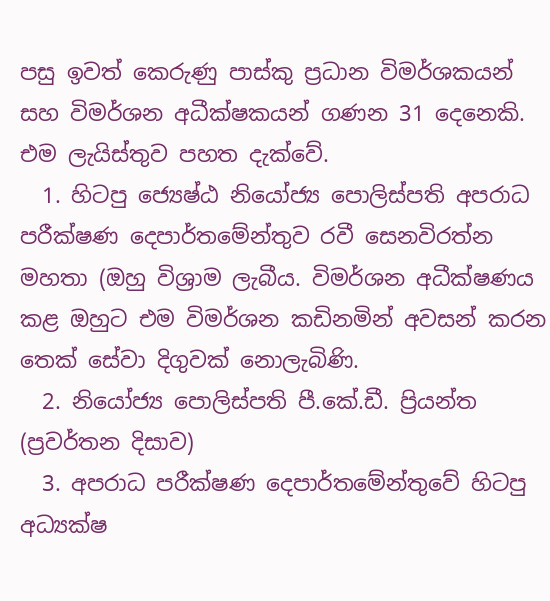පසු ඉවත් කෙරුණු පාස්කු ප්‍රධාන විමර්ශකයන් සහ විමර්ශන අධීක්ෂකයන් ගණන 31 දෙනෙකි. එම ලැයිස්තුව පහත දැක්වේ.
  1. හිටපු ජ්‍යෙෂ්ඨ නියෝජ්‍ය පොලිස්පති අපරාධ පරීක්ෂණ දෙපාර්තමේන්තුව රවී සෙනවිරත්න මහතා (ඔහු විශ්‍රාම ලැබීය. විමර්ශන අධීක්ෂණය කළ ඔහුට එම විමර්ශන කඩිනමින් අවසන් කරන තෙක් සේවා දිගුවක් නොලැබිණි.
  2. නියෝජ්‍ය පොලිස්පති පී.කේ.ඩී. ප්‍රියන්ත (ප්‍රවර්තන දිසාව)
  3. අපරාධ පරීක්ෂණ දෙපාර්තමේන්තුවේ හිටපු අධ්‍යක්ෂ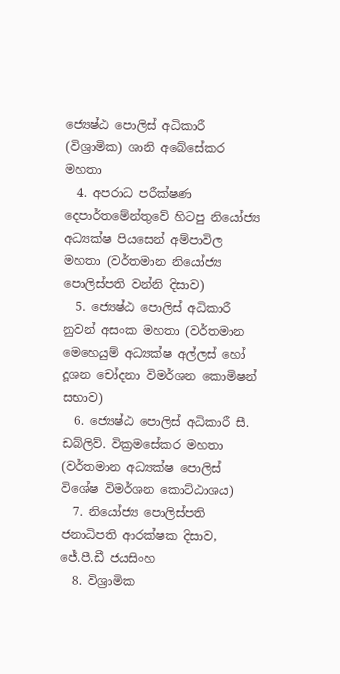ජ්‍යෙෂ්ඨ පොලිස් අධිකාරී (විශ්‍රාමික) ශානි අබේසේකර මහතා
  4. අපරාධ පරීක්ෂණ දෙපාර්තමේන්තුවේ හිටපු නියෝජ්‍ය අධ්‍යක්ෂ පියසෙන් අම්පාවිල මහතා (වර්තමාන නියෝජ්‍ය පොලිස්පති වන්නි දිසාව)
  5. ජ්‍යෙෂ්ඨ පොලිස් අධිකාරී නුවන් අසංක මහතා (වර්තමාන මෙහෙයුම් අධ්‍යක්ෂ අල්ලස් හෝ දූශන චෝදනා විමර්ශන කොමිෂන් සභාව)
  6. ජ්‍යෙෂ්ඨ පොලිස් අධිකාරී සී. ඩබ්ලිව්. වික්‍රමසේකර මහතා (වර්තමාන අධ්‍යක්ෂ පොලිස් විශේෂ විමර්ශන කොට්ඨාශය)
  7. නියෝජ්‍ය පොලිස්පති ජනාධිපති ආරක්ෂක දිසාව, ජේ.පී.ඩී ජයසිංහ
  8. විශ්‍රාමික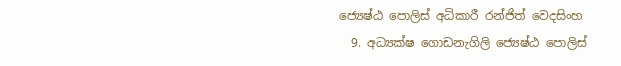ජ්‍යෙෂ්ඨ පොලිස් අධිකාරී රන්ජිත් වෙදසිංහ
  9. අධ්‍යක්ෂ ගොඩනැගිලි ජ්‍යෙෂ්ඨ පොලිස්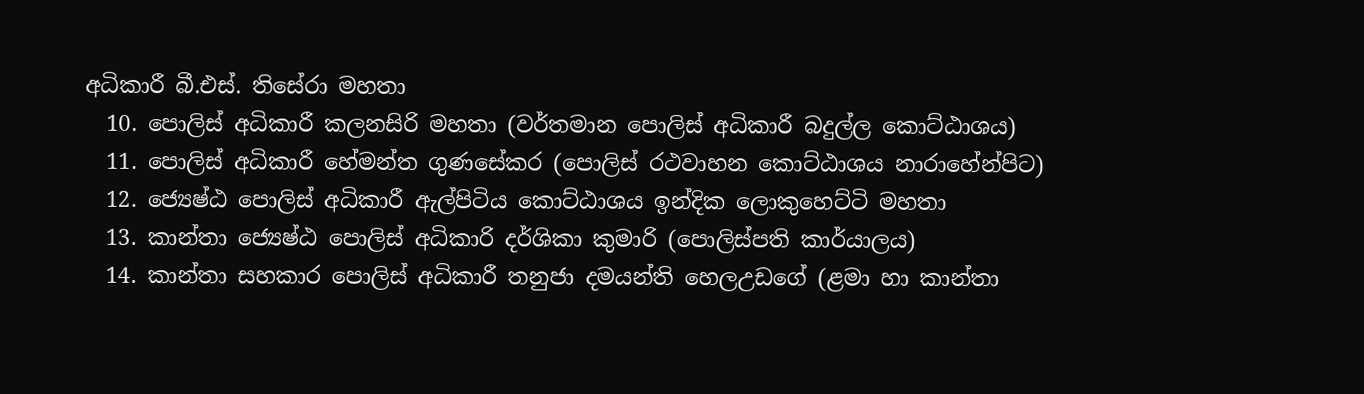අධිකාරී බී.එස්. තිසේරා මහතා
  10. පොලිස් අධිකාරී කලනසිරි මහතා (වර්තමාන පොලිස් අධිකාරී බදුල්ල කොට්ඨාශය)
  11. පොලිස් අධිකාරී හේමන්ත ගුණසේකර (පොලිස් රථවාහන කොට්ඨාශය නාරාහේන්පිට)
  12. ජ්‍යෙෂ්ඨ පොලිස් අධිකාරී ඇල්පිටිය කොට්ඨාශය ඉන්දික ලොකුහෙට්ටි මහතා
  13. කාන්තා ජ්‍යෙෂ්ඨ පොලිස් අධිකාරි දර්ශිකා කුමාරි (පොලිස්පති කාර්යාලය)
  14. කාන්තා සහකාර පොලිස් අධිකාරී තනුජා දමයන්ති හෙලඋඩගේ (ළමා හා කාන්තා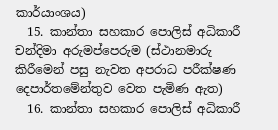කාර්යාංශය)
  15. කාන්තා සහකාර පොලිස් අධිකාරී චන්දිමා අරුමප්පෙරුම (ස්ථානමාරු කිරීමෙන් පසු නැවත අපරාධ පරීක්ෂණ දෙපාර්තමේන්තුව වෙත පැමිණ ඇත)
  16. කාන්තා සහකාර පොලිස් අධිකාරී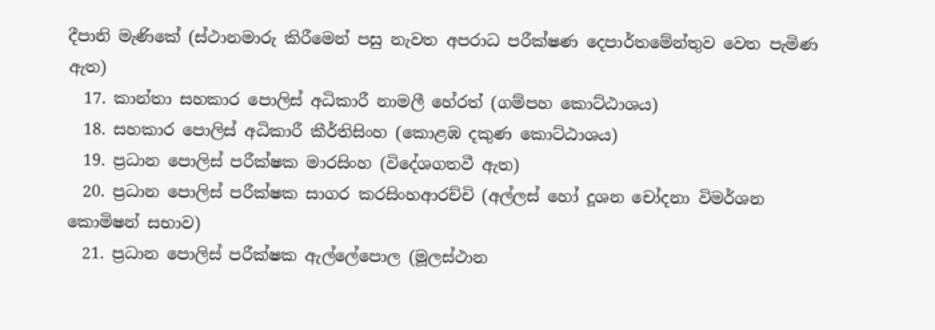දීපානි මැණිකේ (ස්ථානමාරු කිරීමෙන් පසු නැවත අපරාධ පරීක්ෂණ දෙපාර්තමේන්තුව වෙත පැමිණ ඇත)
  17. කාන්තා සහකාර පොලිස් අධිකාරී නාමලී හේරත් (ගම්පහ කොට්ඨාශය)
  18. සහකාර පොලිස් අධිකාරී කීර්තිසිංහ (කොළඹ දකුණ කොට්ඨාශය)
  19. ප්‍රධාන පොලිස් පරීක්ෂක මාරසිංහ (විදේශගතවී ඇත)
  20. ප්‍රධාන පොලිස් පරීක්ෂක සාගර කරසිංහආරච්චි (අල්ලස් හෝ දූශන චෝදනා විමර්ශන කොමිෂන් සභාව)
  21. ප්‍රධාන පොලිස් පරීක්ෂක ඇල්ලේපොල (මූලස්ථාන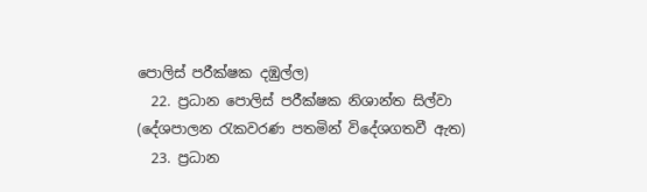පොලිස් පරීක්ෂක දඹුල්ල)
  22. ප්‍රධාන පොලිස් පරීක්ෂක නිශාන්ත සිල්වා (දේශපාලන රැකවරණ පතමින් විදේශගතවී ඇත)
  23. ප්‍රධාන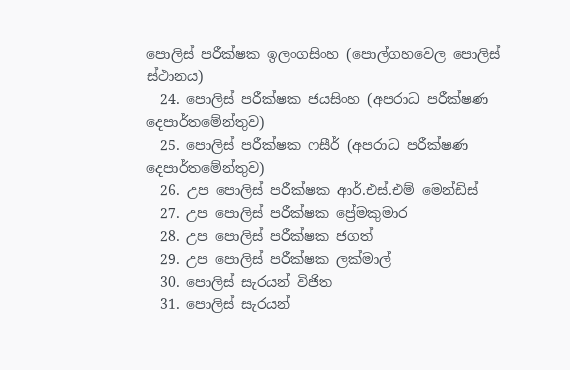පොලිස් පරීක්ෂක ඉලංගසිංහ (පොල්ගහවෙල පොලිස් ස්ථානය)
  24. පොලිස් පරීක්ෂක ජයසිංහ (අපරාධ පරීක්ෂණ දෙපාර්තමේන්තුව)
  25. පොලිස් පරීක්ෂක ෆසීර් (අපරාධ පරීක්ෂණ දෙපාර්තමේන්තුව)
  26. උප පොලිස් පරීක්ෂක ආර්.එස්.එම් මෙන්ඩිස්
  27. උප පොලිස් පරීක්ෂක ප්‍රේමකුමාර
  28. උප පොලිස් පරීක්ෂක ජගත්
  29. උප පොලිස් පරීක්ෂක ලක්මාල්
  30. පොලිස් සැරයන් විජිත
  31. පොලිස් සැරයන්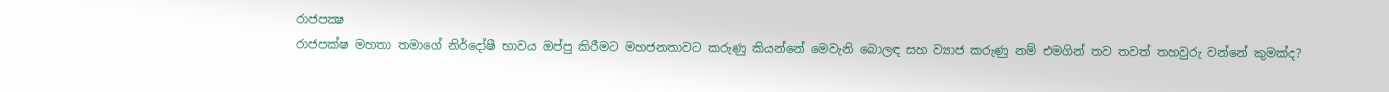රාජපක්‍ෂ
රාජපක්ෂ මහතා තමාගේ නිර්දෝෂී භාවය ඔප්පු කිරීමට මහජනතාවට කරුණු කියන්නේ මෙවැනි බොලඳ සහ ව්‍යාජ කරුණු නම් එමගින් තව තවත් තහවුරු වන්නේ කුමක්ද?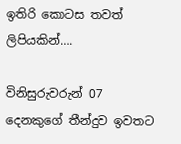ඉතිරි කොටස තවත් ලිපියකින්….

විනිසුරුවරුන් 07 දෙනකුගේ තීන්දුව ඉවතට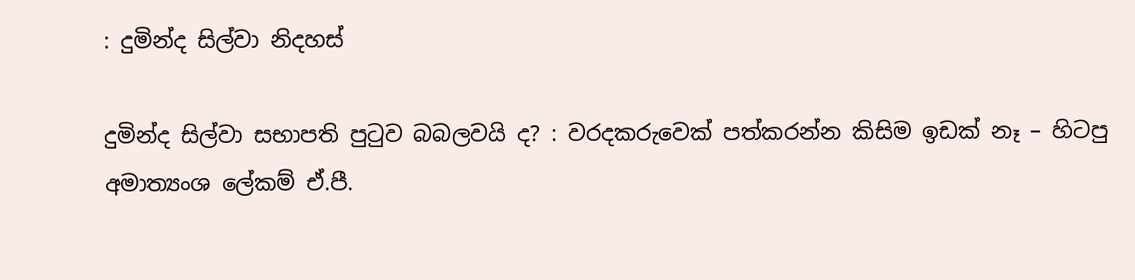: දුමින්ද සිල්වා නිදහස්

දුමින්ද සිල්වා සභාපති පුටුව බබලවයි ද? : වරදකරුවෙක් පත්කරන්න කිසිම ඉඩක් නෑ – හිටපු අමාත්‍යංශ ලේකම් ඒ.පී.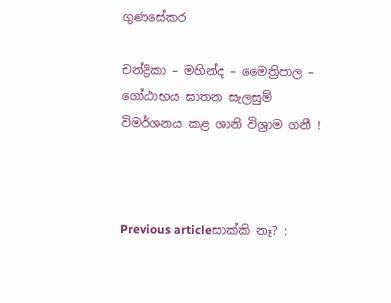ගුණසේකර

චන්ද්‍රිකා – මහින්ද – මෛත්‍රිපාල – ගෝඨාභය ඝාතන සැලසුම් විමර්ශනය කළ ශානි විශ්‍රාම ගනී !



Previous articleසාක්කි නෑ? :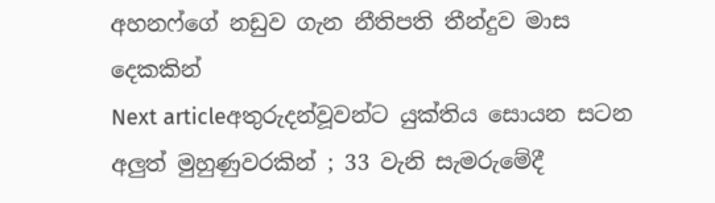අහනෆ්ගේ නඩුව ගැන නීතිපති තීන්දුව මාස දෙකකින්
Next articleඅතුරුදන්වූවන්ට යුක්තිය සොයන සටන අලුත් මුහුණුවරකින් ; 33 වැනි සැමරුමේදී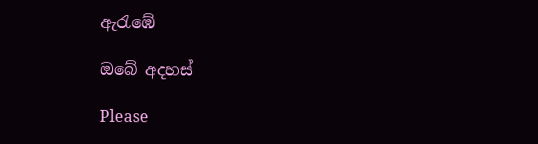ඇරැඹේ

ඔබේ අදහස්

Please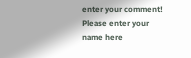enter your comment!
Please enter your name here